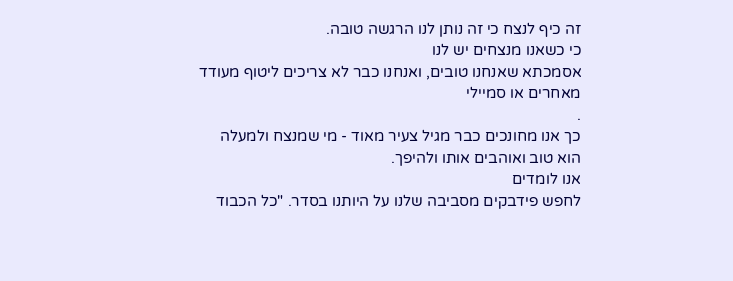זה כיף לנצח כי זה נותן לנו הרגשה טובה.
כי כשאנו מנצחים יש לנו
אסמכתא שאנחנו טובים, ואנחנו כבר לא צריכים ליטוף מעודד מאחרים או סמיילי
.
כך אנו מחונכים כבר מגיל צעיר מאוד - מי שמנצח ולמעלה הוא טוב ואוהבים אותו ולהיפך.
אנו לומדים
לחפש פידבקים מסביבה שלנו על היותנו בסדר. "כל הכבוד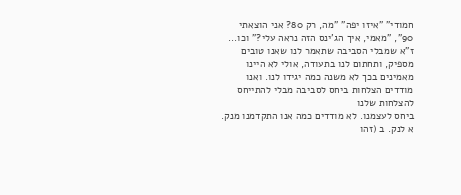חמודי" "איזו יפה" "מה, רק 80? אני הוצאתי 90", "מאמי, איך הג'ינס הזה נראה עלי?" וכו...
ז"א שמבלי הסביבה שתאמר לנו שאנו טובים מספיק, ותחתום לנו בתעודה, אולי לא היינו מאמינים בכך לא משנה כמה יגידו לנו. ואנו מודדים הצלחות ביחס לסביבה מבלי להתייחס להצלחות שלנו
ביחס לעצמנו. לא מודדים כמה אנו התקדמנו מנק. א לנק. ב (זהו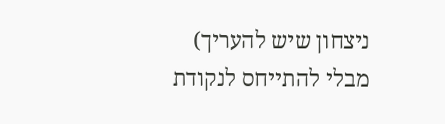ניצחון שיש להעריך) מבלי להתייחס לנקודת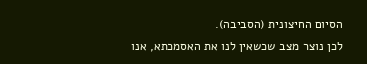הסיום החיצונית (הסביבה).
לכן נוצר מצב שכשאין לנו את האסמכתא, אנו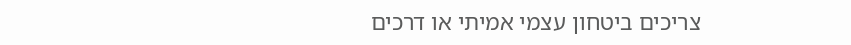צריכים ביטחון עצמי אמיתי או דרכים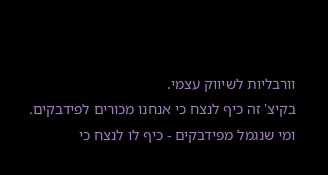וורבליות לשיווק עצמי.
בקיצ' זה כיף לנצח כי אנחנו מכורים לפידבקים.
ומי שנגמל מפידבקים - כיף לו לנצח כי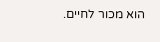הוא מכור לחיים.